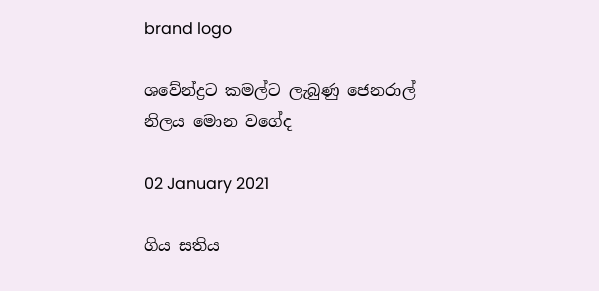brand logo

ශවේන්ද්‍රට කමල්ට ලැබුණු ජෙනරාල් නිලය මොන වගේද

02 January 2021

ගිය සතිය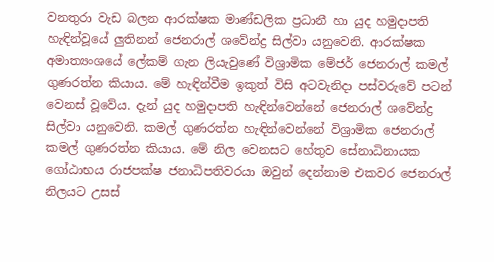වනතුරා වැඩ බලන ආරක්ෂක මාණ්ඩලික ප්‍රධානී හා යුද හමුදාපති හැඳින්වූයේ ලුතිනන් ජෙනරාල් ශවේන්ද්‍ර සිල්වා යනුවෙනි. ආරක්ෂක අමාත්‍යංශයේ ලේකම් ගැන ලියැවුණේ විශ්‍රාමික මේජර් ජෙනරාල් කමල් ගුණරත්න කියාය. මේ හැඳින්වීම ඉකුත් විසි අටවැනිදා පස්වරුවේ පටන් වෙනස් වූවේය. දැන් යුද හමුදාපති හැඳින්වෙන්නේ ජෙනරාල් ශවේන්ද්‍ර සිල්වා යනුවෙනි. කමල් ගුණරත්න හැඳින්වෙන්නේ විශ්‍රාමික ජෙනරාල් කමල් ගුණරත්න කියාය. මේ නිල වෙනසට හේතුව සේනාධිනායක ගෝඨ‍ාභය රාජපක්ෂ ජනාධිපතිවරයා ඔවුන් දෙන්නාම එකවර ජෙනරාල් නිලයට උසස්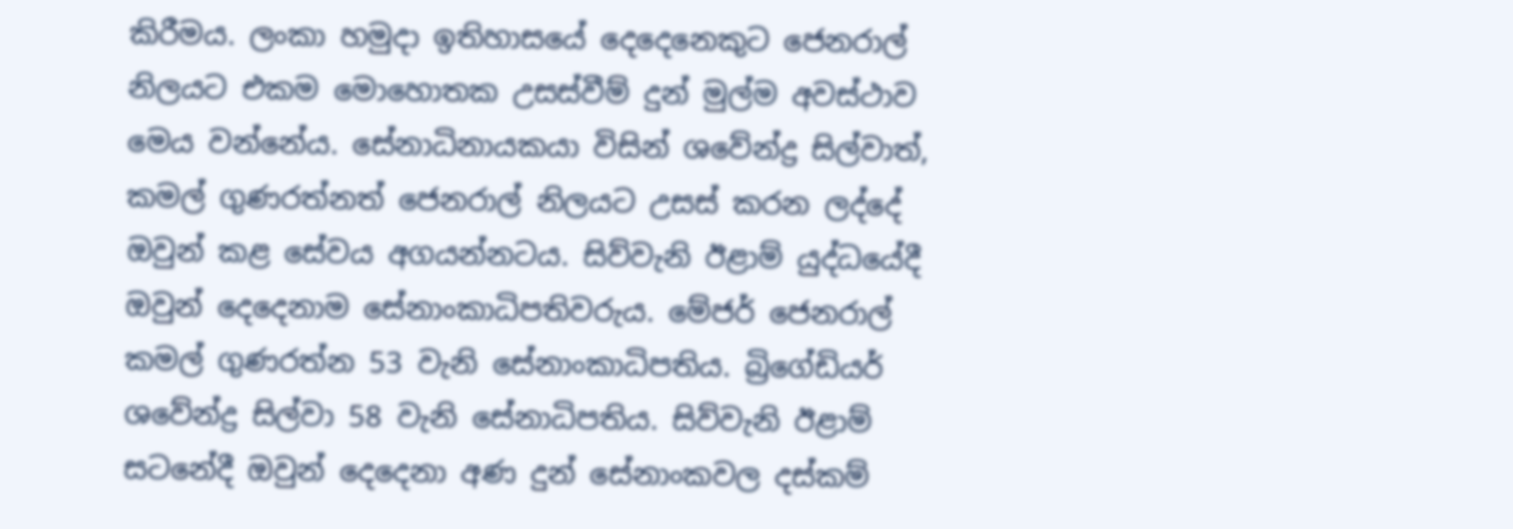කිරීමය. ලංකා හමුදා ඉතිහාසයේ දෙදෙනෙකුට ජෙනරාල් නිලයට එකම මොහොතක උසස්වීම් දුන් මුල්ම අවස්ථාව මෙය වන්නේය. සේනාධිනායකයා විසින් ශවේන්ද්‍ර සිල්වාත්, කමල් ගුණරත්නත් ජෙනරාල් නිලයට උසස් කරන ලද්දේ ඔවුන් කළ සේවය අගයන්නටය. සිව්වැනි ඊළාම් යුද්ධයේදී ඔවුන් දෙදෙනාම සේනාංකාධිපතිවරුය. මේජර් ජෙනරාල් කමල් ගුණරත්න 53 වැනි සේනාංකාධිපතිය. බ්‍රිගේඩියර් ශවේන්ද්‍ර සිල්වා 58 වැනි සේනාධිපතිය. සිව්වැනි ඊළාම් සටනේදී ඔවුන් දෙදෙනා අණ දුන් සේනාංකවල දස්කම්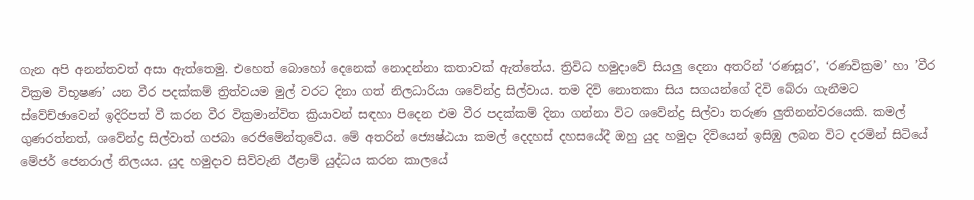ගැන අපි අනන්තවත් අසා ඇත්තෙමු. එහෙත් බොහෝ දෙනෙක් නොදන්නා කතාවක් ඇත්තේය. ත්‍රිවිධ හමුදාවේ සියලු දෙනා අතරින් ‘රණසූර’, ‘රණවික්‍රම’ හා ’වීර වික්‍රම විභූෂණ’ යන වීර පදක්කම් ත්‍රිත්වයම මුල් වරට දිනා ගත් නිලධාරියා ශවේන්ද්‍ර සිල්වාය. තම දිවි නොතකා සිය සගයන්ගේ දිවි බේරා ගැනීමට ස්වේච්ඡාවෙන් ඉදිරිපත් වී කරන වීර වික්‍රමාන්විත ක්‍රියාවන් සඳහා පිදෙන එම වීර පදක්කම් දිනා ගන්නා විට ශවේන්ද්‍ර සිල්වා තරුණ ලුතිනන්වරයෙකි. කමල් ගුණරත්නත්, ශවේන්ද්‍ර සිල්වාත් ගජබා රෙජිමේන්තුවේය. මේ අතරින් ජ්‍යෙෂ්ඨයා කමල් දෙදහස් දහසයේදී ඔහු යුද හමුදා දිවියෙන් ඉසිඹු ලබන විට දරමින් සිටියේ මේජර් ජෙනරාල් නිලයය. යුද හමුදාව සිව්වැනි ඊළාම් යුද්ධය කරන කාලයේ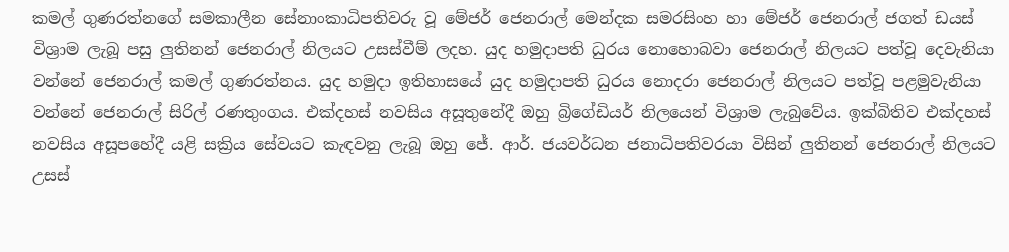කමල් ගුණරත්නගේ සමකාලීන සේනාංකාධිපතිවරු වූ මේජර් ජෙනරාල් මෙන්දක සමරසිංහ හා මේජර් ජෙනරාල් ජගත් ඩයස් විශ්‍රාම ලැබූ පසු ලුතිනන් ජෙනරාල් නිලයට උසස්වීම් ලදහ. යුද හමුදාපති ධුරය නොහොබවා ජෙනරාල් නිලයට පත්වූ දෙවැනියා වන්නේ ජෙනරාල් කමල් ගුණරත්නය. යුද හමුදා ඉතිහාසයේ යුද හමුදාපති ධුරය නොදරා ජෙනරාල් නිලයට පත්වූ පළමුවැනියා වන්නේ ජෙනරාල් සිරිල් රණතුංගය. එක්දහස් නවසිය අසූතුනේදී ඔහු බ්‍රිගේඩියර් නිලයෙන් විශ්‍රාම ලැබුවේය. ඉක්බිතිව එක්දහස් නවසිය අසූපහේදී යළි සක්‍රිය සේවයට කැඳවනු ලැබූ ඔහු ජේ. ආර්. ජයවර්ධන ජනාධිපතිවරයා විසින් ලුතිනන් ජෙනරාල් නිලයට උසස්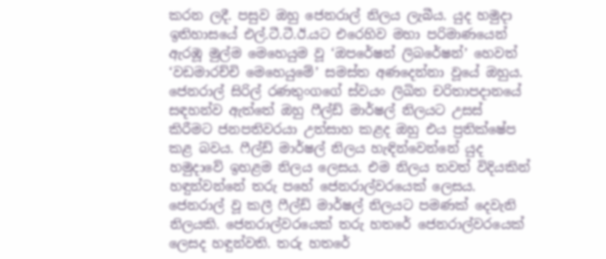කරන ලදී. පසුව ඔහු ජෙනරාල් නිලය ලැබීය. යුද හමුදා ඉතිහාසයේ එල්.ටී.ටී.ඊ.යට එරෙහිව මහා පරිමාණයෙන් ඇරඹූ මුල්ම මෙහෙයුම වූ ‘ඔපරේෂන් ලිබරේෂන්’ හෙවත් ‘වඩමාරච්චි මෙහෙයුමේ’ සමස්ත අණදෙන්නා වූයේ ඔහුය. ජෙනරාල් සිරිල් රණතුංගගේ ස්වයං ලිඛිත චරිතාපදානයේ සඳහන්ව ඇත්තේ ඔහු ෆීල්ඩ් මාර්ෂල් නිලයට උසස් කිරීමට ජනපතිවරයා උත්සාහ කළද ඔහු එය ප්‍රතික්ෂේප කළ බවය. ෆීල්ඩ් මාර්ෂල් නිලය හැඳින්වෙන්නේ යුද හමුදාවේ ඉහළම නිලය ලෙසය. එම නිලය තවත් විදියකින් හඳුන්වන්නේ තරු පහේ ජෙනරාල්වරයෙක් ලෙසය. ජෙනරාල් වූ කලී ෆීල්ඩ් මාර්ෂල් නිලයට පමණක් දෙවැනි නිලයකි. ජෙනරාල්වරයෙක් තරු හතරේ ජෙනරාල්වරයෙක් ලෙසද හඳුන්වති. තරු හතරේ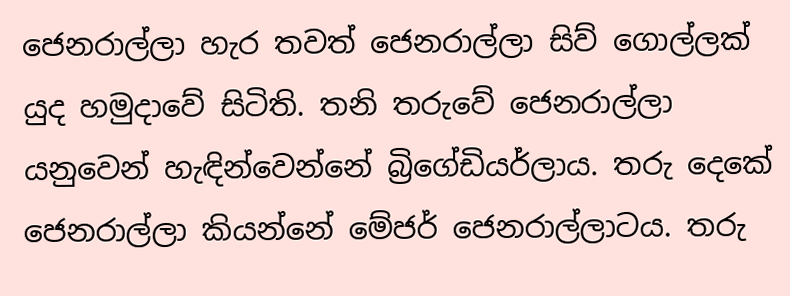ජෙනරාල්ලා හැර තවත් ජෙනරාල්ලා සිව් ගොල්ලක් යුද හමුදාවේ සිටිති. තනි තරුවේ ජෙනරාල්ලා යනුවෙන් හැඳින්වෙන්නේ බ්‍රිගේඩියර්ලාය. තරු දෙකේ ජෙනරාල්ලා කියන්නේ මේජර් ජෙනරාල්ලාටය. තරු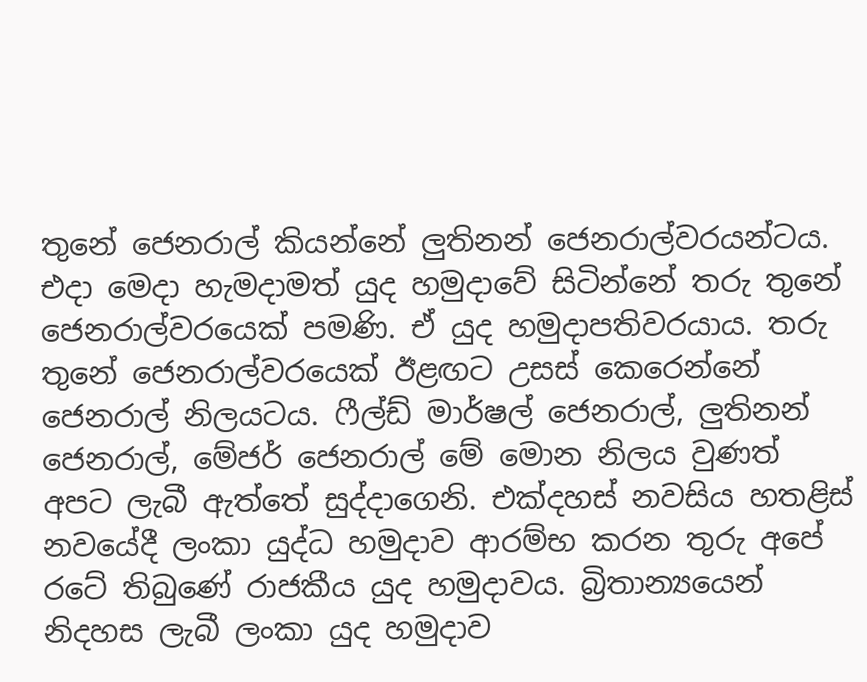තුනේ ජෙනරාල් කියන්නේ ලුතිනන් ජෙනරාල්වරයන්ටය. එදා මෙදා හැමදාමත් යුද හමුදාවේ සිටින්නේ තරු තුනේ ජෙනරාල්වරයෙක් පමණි. ඒ යුද හමුදාපතිවරයාය. තරු තුනේ ජෙනරාල්වරයෙක් ඊළඟට උසස් කෙරෙන්නේ ජෙනරාල් නිලයටය. ෆීල්ඩ් මාර්ෂල් ජෙනරාල්, ලුතිනන් ජෙනරාල්, මේජර් ජෙනරාල් මේ මොන නිලය වුණත් අපට ලැබී ඇත්තේ සුද්දාගෙනි. එක්දහස් නවසිය හතළිස් නවයේදී ලංකා යුද්ධ හමුදාව ආරම්භ කරන තුරු අපේ රටේ තිබුණේ රාජකීය යුද හමුදාවය. බ්‍රිතාන්‍යයෙන් නිදහස ලැබී ලංකා යුද හමුදාව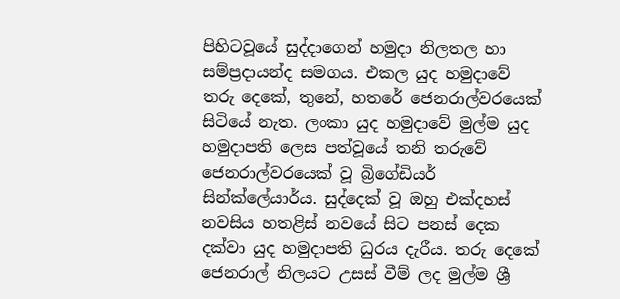පිහිටවූයේ සුද්දාගෙන් හමුදා නිලතල හා සම්ප්‍රදායන්ද සමගය. එකල යුද හමුදාවේ තරු දෙකේ, තුනේ, හතරේ ජෙනරාල්වරයෙක් සිටියේ නැත. ලංකා යුද හමුදාවේ මුල්ම යුද හමුදාපති ලෙස පත්වූයේ තනි තරුවේ ජෙනරාල්වරයෙක් වූ බ්‍රිගේඩියර් සින්ක්ලේයාර්ය. සුද්දෙක් වූ ඔහු එක්දහස් නවසිය හතළිස් නවයේ සිට පනස් දෙක දක්වා යුද හමුදාපති ධුරය දැරීය. තරු දෙකේ ජෙනරාල් නිලයට උසස් වීම් ලද මුල්ම ශ්‍රී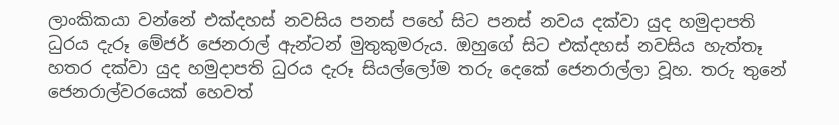ලාංකිකයා වන්නේ එක්දහස් නවසිය පනස් පහේ සිට පනස් නවය දක්වා යුද හමුදාපති ධුරය දැරූ මේජර් ජෙනරාල් ඇන්ටන් මුතුකුමරුය. ඔහුගේ සිට එක්දහස් නවසිය හැත්තෑ හතර දක්වා යුද හමුදාපති ධුරය දැරූ සියල්ලෝම තරු දෙකේ ජෙනරාල්ලා වූහ. තරු තුනේ ජෙනරාල්වරයෙක් හෙවත්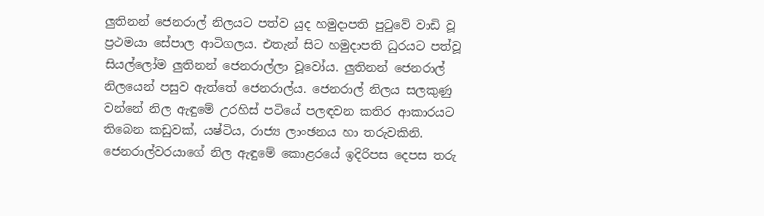ලුතිනන් ජෙනරාල් නිලයට පත්ව යුද හමුදාපති පුටුවේ වාඩි වූ ප්‍රථමයා සේපාල ආටිගලය. එතැන් සිට හමුදාපති ධුරයට පත්වූ සියල්ලෝම ලුතිනන් ජෙනරාල්ලා වූවෝය. ලුතිනන් ජෙනරාල් නිලයෙන් පසුව ඇත්තේ ජෙනරාල්ය. ජෙනරාල් නිලය සලකුණු වන්නේ නිල ඇඳුමේ උරහිස් පටියේ පලඳවන කතිර ආකාරයට තිබෙන කඩුවක්, යෂ්ටිය, රාජ්‍ය ලාංඡනය හා තරුවකිනි. ජෙනරාල්වරයාගේ නිල ඇඳුමේ කොළරයේ ඉදිරිපස දෙපස තරු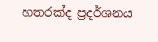හතරක්ද ප්‍රදර්ශනය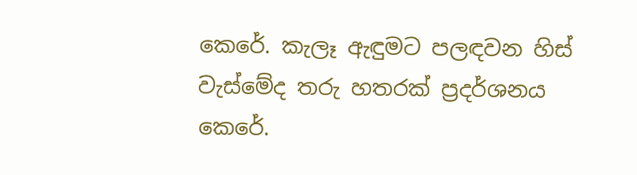කෙරේ. කැලෑ ඇඳුමට පලඳවන හිස් වැස්මේද තරු හතරක් ප්‍රදර්ශනය කෙරේ.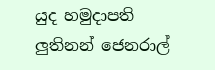යුද හමුදාපති ලුතිනන් ජෙනරාල්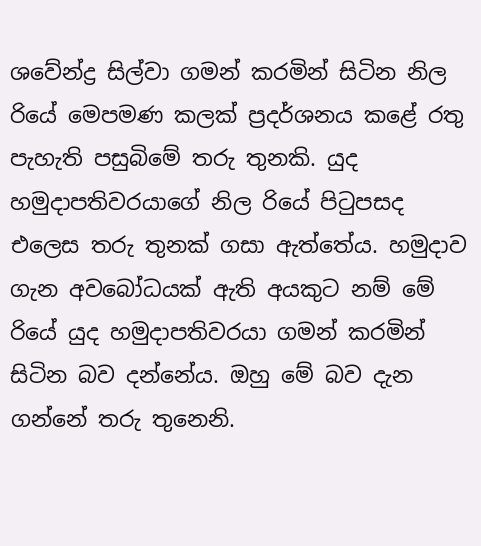ශවේන්ද්‍ර සිල්වා ගමන් කරමින් සිටින නිල රියේ මෙපමණ කලක් ප්‍රදර්ශනය කළේ රතු පැහැති පසුබිමේ තරු තුනකි. යුද හමුදාපතිවරයාගේ නිල රියේ පිටුපසද එලෙස තරු තුනක් ගසා ඇත්තේය. හමුදාව ගැන අවබෝධයක් ඇති අයකුට නම් මේ රියේ යුද හමුදාපතිවරයා ගමන් කරමින් සිටින බව දන්නේය. ඔහු මේ බව දැන ගන්නේ තරු තුනෙනි.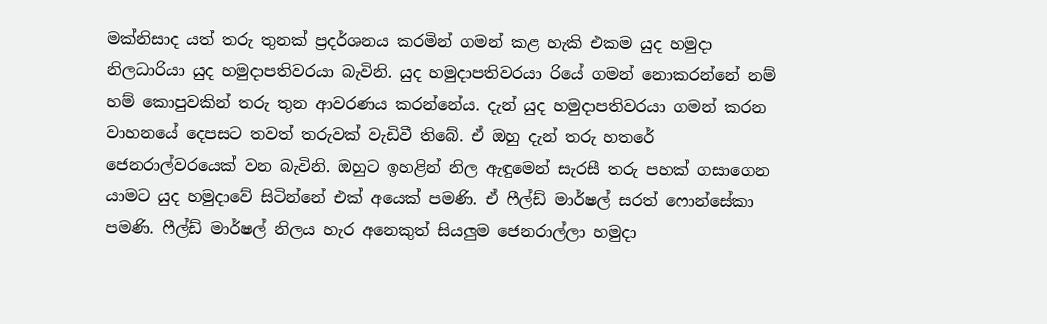මක්නිසාද යත් තරු තුනක් ප්‍රදර්ශනය කරමින් ගමන් කළ හැකි එකම යුද හමුදා නිලධාරියා යුද හමුදාපතිවරයා බැවිනි. යුද හමුදාපතිවරයා රියේ ගමන් නොකරන්නේ නම් හම් කොපුවකින් තරු තුන ආවරණය කරන්නේය. දැන් යුද හමුදාපතිවරයා ගමන් කරන වාහනයේ දෙපසට තවත් තරුවක් වැඩිවී තිබේ. ඒ ඔහු දැන් තරු හතරේ ජෙනරාල්වරයෙක් වන බැවිනි. ඔහුට ඉහළින් නිල ඇඳුමෙන් සැරසී තරු පහක් ගසාගෙන යාමට යුද හමුදාවේ සිටින්නේ එක් අයෙක් පමණි. ඒ ෆීල්ඩ් මාර්ෂල් සරත් ෆොන්සේකා පමණි. ෆීල්ඩ් මාර්ෂල් නිලය හැර අනෙකුත් සියලුම ජෙනරාල්ලා හමුදා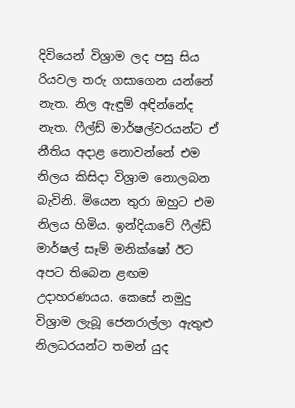දිවියෙන් විශ්‍රාම ලද පසු සිය රියවල තරු ගසාගෙන යන්නේ නැත. නිල ඇඳුම් අඳින්නේද නැත. ෆීල්ඩ් මාර්ෂල්වරයන්ට ඒ නීතිය අදාළ නොවන්නේ එම නිලය කිසිදා විශ්‍රාම නොලබන බැවිනි. මියෙන තුරා ඔහුට එම නිලය හිමිය. ඉන්දියාවේ ෆීල්ඩ් මාර්ෂල් සෑම් මනික්ෂෝ ඊට අපට තිබෙන ළඟම උදාහරණයය. කෙසේ නමුදු විශ්‍රාම ලැබූ ජෙනරාල්ලා ඇතුළු නිලධරයන්ට තමන් යුද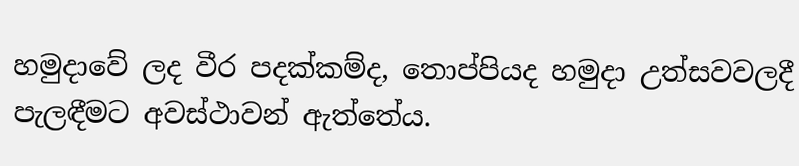හමුදාවේ ලද වීර පදක්කම්ද, තොප්පියද හමුදා උත්සවවලදී පැලඳීමට අවස්ථාවන් ඇත්තේය.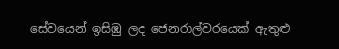සේවයෙන් ඉසිඹු ලද ජෙනරාල්වරයෙක් ඇතුළු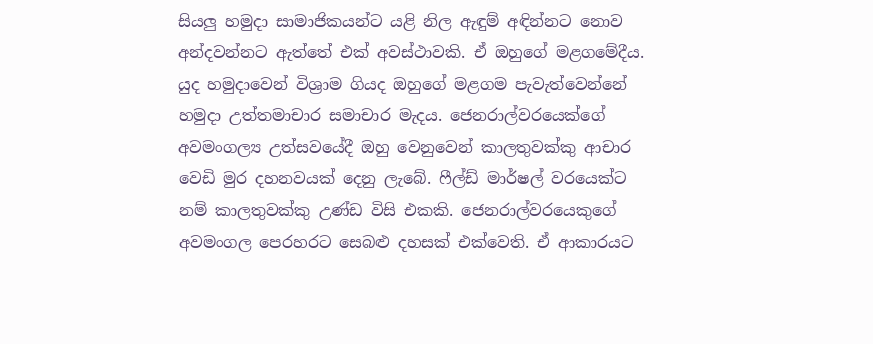සියලු හමුදා සාමාජිකයන්ට යළි නිල ඇඳුම් අඳින්නට නොව අන්දවන්නට ඇත්තේ එක් අවස්ථාවකි. ඒ ඔහුගේ මළගමේදීය. යුද හමුදාවෙන් විශ්‍රාම ගියද ඔහුගේ මළගම පැවැත්වෙන්නේ හමුදා උත්තමාචාර සමාචාර මැදය. ජෙනරාල්වරයෙක්ගේ අවමංගල්‍ය උත්සවයේදී ඔහු වෙනුවෙන් කාලතුවක්කු ආචාර වෙඩි මුර දහනවයක් දෙනු ලැබේ. ෆීල්ඩ් මාර්ෂල් වරයෙක්ට නම් කාලතුවක්කු උණ්ඩ විසි එකකි. ජෙනරාල්වරයෙකුගේ අවමංගල පෙරහරට සෙබළු දහසක් එක්වෙති. ඒ ආකාරයට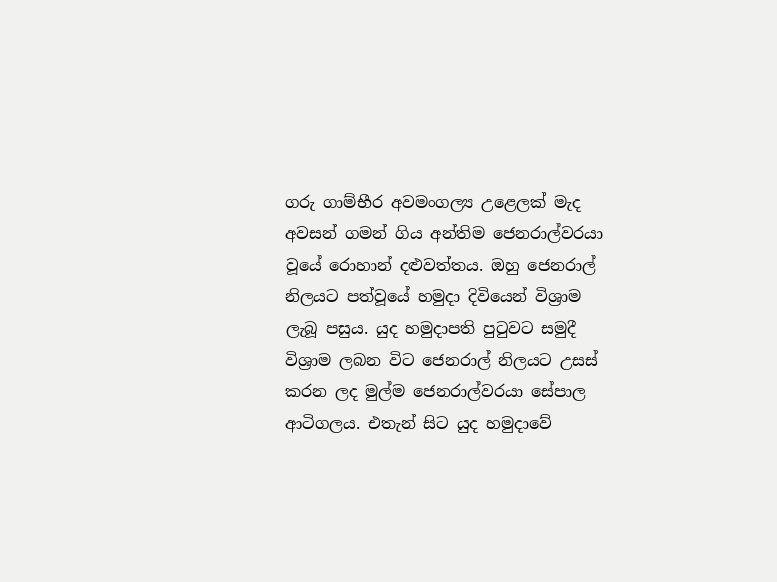ගරු ගාම්භීර අවමංගල්‍ය උළෙලක් මැද අවසන් ගමන් ගිය අන්තිම ජෙනරාල්වරයා වූයේ රොහාන් දළුවත්තය. ඔහු ජෙනරාල් නිලයට පත්වූයේ හමුදා දිවියෙන් විශ්‍රාම ලැබූ පසුය. යුද හමුදාපති පුටුවට සමුදී විශ්‍රාම ලබන විට ජෙනරාල් නිලයට උසස් කරන ලද මුල්ම ජෙනරාල්වරයා සේපාල ආටිගලය. එතැන් සිට යුද හමුදාවේ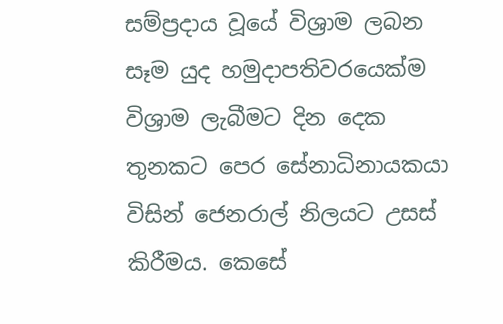සම්ප්‍රදාය වූයේ විශ්‍රාම ලබන සෑම යුද හමුදාපතිවරයෙක්ම විශ්‍රාම ලැබීමට දින දෙක තුනකට පෙර සේනාධිනායකයා විසින් ජෙනරාල් නිලයට උසස් කිරීමය. කෙසේ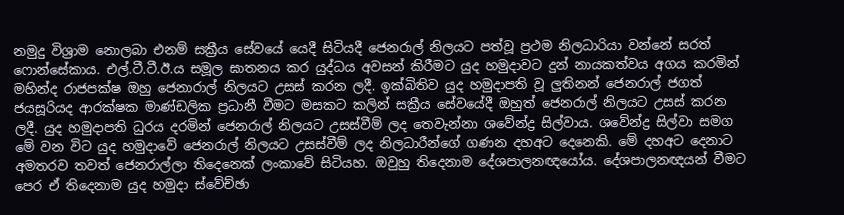නමුදු විශ්‍රාම නොලබා එනම් සක්‍රීය සේවයේ යෙදී සිටියදී ජෙනරාල් නිලයට පත්වූ ප්‍රථම නිලධාරියා වන්නේ සරත් ෆොන්සේකාය. එල්.ටී.ටී.ඊ.ය සමූල ඝාතනය කර යුද්ධය අවසන් කිරීමට යුද හමුදාවට දුන් නායකත්වය අගය කරමින් මහින්ද රාජපක්ෂ ඔහු ජෙනාරාල් නිලයට උසස් කරන ලදී. ඉක්බිතිව යුද හමුදාපති වූ ලුතිනන් ජෙනරාල් ජගත් ජයසූරියද ආරක්ෂක මාණ්ඩලික ප්‍රධානී වීමට මසකට කලින් සක්‍රීය සේවයේදී ඔහුත් ජෙනරාල් නිලයට උසස් කරන ලදී. යුද හමුදාපති ධුරය දරමින් ජෙනරාල් නිලයට උසස්වීම් ලද තෙවැන්නා ශවේන්ද්‍ර සිල්වාය. ශවේන්ද්‍ර සිල්වා සමග මේ වන විට යුද හමුදාවේ ජෙනරාල් නිලයට උසස්වීම් ලද නිලධාරීන්ගේ ගණන දහඅට දෙනෙකි. මේ දහඅට දෙනාට අමතරව තවත් ජෙනරාල්ලා තිදෙනෙක් ලංකාවේ සිටියහ. ඔවුහු තිදෙනාම දේශපාලනඥයෝය. දේශපාලනඥයන් වීමට පෙර ඒ තිදෙනාම යුද හමුදා ස්වේච්ඡා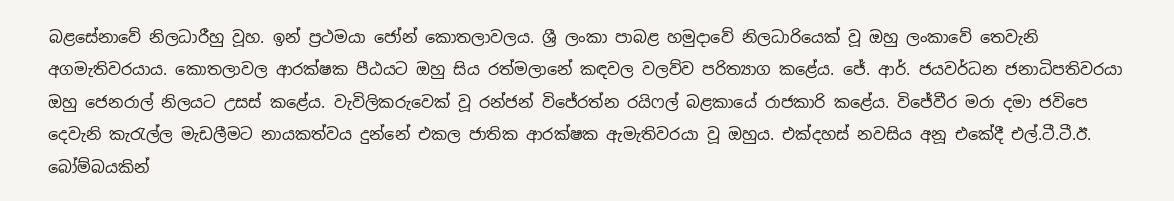බළසේනාවේ නිලධාරීහු වූහ. ඉන් ප්‍රථමයා ජෝන් කොතලාවලය. ශ්‍රී ලංකා පාබළ හමුදාවේ නිලධාරියෙක් වූ ඔහු ලංකාවේ තෙවැනි අගමැතිවරයාය. කොතලාවල ආරක්ෂක පීඨයට ඔහු සිය රත්මලානේ කඳවල වලව්ව පරිත්‍යාග කළේය. ජේ. ආර්. ජයවර්ධන ජනාධිපතිවරයා ඔහු ජෙනරාල් නිලයට උසස් කළේය. වැවිලිකරුවෙක් වූ රන්ජන් විජේරත්න රයිෆල් බළකායේ රාජකාරි කළේය. විජේවීර මරා දමා ජවිපෙ දෙවැනි කැරැල්ල මැඩලීමට නායකත්වය දුන්නේ එකල ජාතික ආරක්ෂක ඇමැතිවරයා වූ ඔහුය. එක්දහස් නවසිය අනූ එකේදී එල්.ටී.ටී.ඊ. බෝම්බයකින්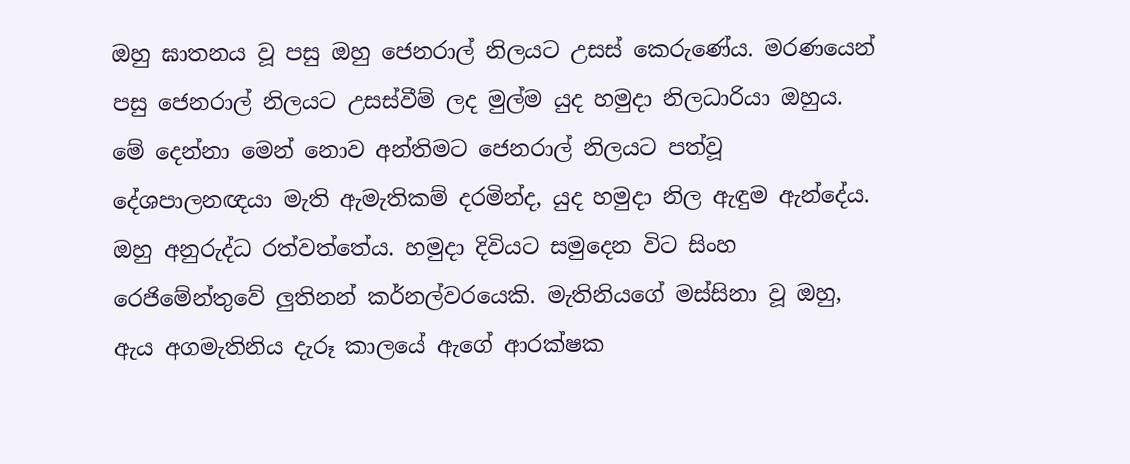ඔහු ඝාතනය වූ පසු ඔහු ජෙනරාල් නිලයට උසස් කෙරුණේය. මරණයෙන් පසු ජෙනරාල් නිලයට උසස්වීම් ලද මුල්ම යුද හමුදා නිලධාරියා ඔහුය. මේ දෙන්නා මෙන් නොව අන්තිමට ජෙනරාල් නිලයට පත්වූ දේශපාලනඥයා මැති ඇමැතිකම් දරමින්ද, යුද හමුදා නිල ඇඳුම ඇන්දේය. ඔහු අනුරුද්ධ රත්වත්තේය. හමුදා දිවියට සමුදෙන විට සිංහ රෙජිමේන්තුවේ ලුතිනන් කර්නල්වරයෙකි. මැතිනියගේ මස්සිනා වූ ඔහු, ඇය අගමැතිනිය දැරූ කාලයේ ඇගේ ආරක්ෂක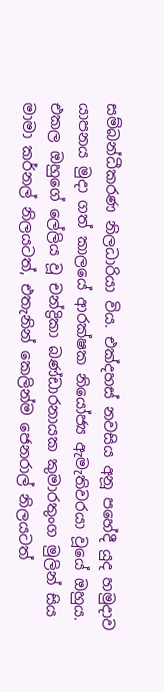සම්බන්ධීකරණ නිලධාරියා විය. එක්දහස් නවසිය අනූ පහේදී යුද හමුදාව යාපනය මුදා ගත් කාලයේ ආරක්ෂක නියෝජ්‍ය ඇමැතිවරයා වූයේ ඔහුය. එකල ඔහුගේ ලේලිය වූ චන්ද්‍රිකා බණ්ඩාරනායක කුමාරතුංග මුලින් සිය මාමා කර්නල් නිලයටත්, එතැනින් කෙලින්ම ජෙනරාල් නිලයටත්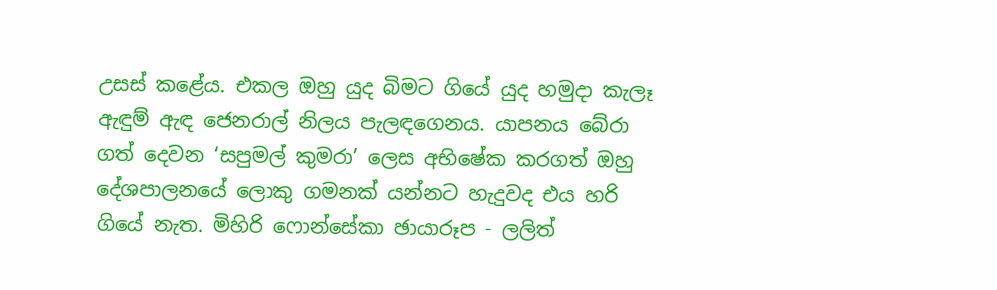උසස් කළේය. එකල ඔහු යුද බිමට ගියේ යුද හමුදා කැලෑ ඇඳුම් ඇඳ ජෙනරාල් නිලය පැලඳගෙනය. යාපනය බේරා ගත් දෙවන ‘සපුමල් කුමරා’ ලෙස අභිෂේක කරගත් ඔහු දේශපාලනයේ ලොකු ගමනක් යන්නට හැදුවද එය හරි ගියේ නැත. මිහිරි ෆොන්සේකා ඡායාරූප - ලලිත්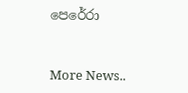පෙරේරා


More News..